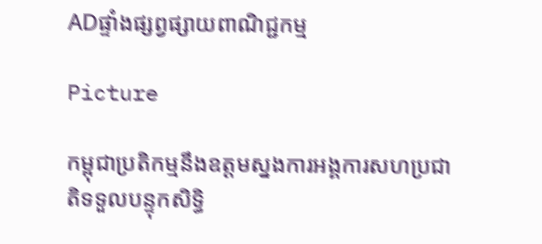ADផ្ទាំងផ្សព្វផ្សាយពាណិជ្ជកម្ម

Picture

កម្ពុជាប្រតិកម្មនឹងឧត្តមស្នងការអង្គការសហប្រជាតិទទួលបន្ទុកសិទ្ធិ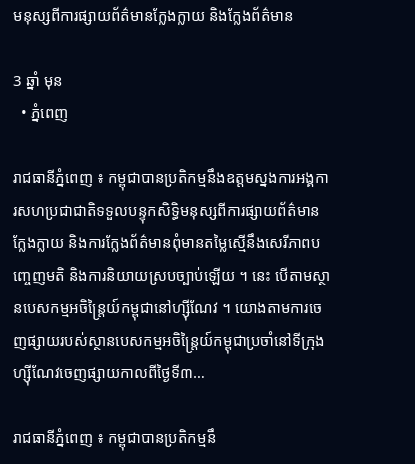មនុស្សពីការផ្សាយព័ត៌មានក្លែងក្លាយ និងក្លែងព័ត៌មាន

3 ឆ្នាំ មុន
  • ភ្នំពេញ

រាជធានីភ្នំពេញ ៖ កម្ពុជាបានប្រតិកម្មនឹងឧត្តមស្នងការអង្គការសហប្រជាជាតិទទួលបន្ទុកសិទ្ធិមនុស្សពីការផ្សាយព័ត៌មានក្លែងក្លាយ និងការក្លែងព័ត៌មានពុំមានតម្លៃស្មើនឹងសេរីភាពបញ្ចេញមតិ និងការនិយាយស្របច្បាប់ឡើយ ។ នេះ បើតាមស្ថានបេសកម្មអចិន្ត្រៃយ៍កម្ពុជានៅហ្ស៊ីណែវ ។ យោងតាមការចេញផ្សាយរបស់ស្ថានបេសកម្មអចិន្ត្រៃយ៍កម្ពុជាប្រចាំនៅទីក្រុងហ្ស៊ីណែវចេញផ្សាយកាលពីថ្ងៃទី៣…

រាជធានីភ្នំពេញ ៖ កម្ពុជាបានប្រតិកម្មនឹ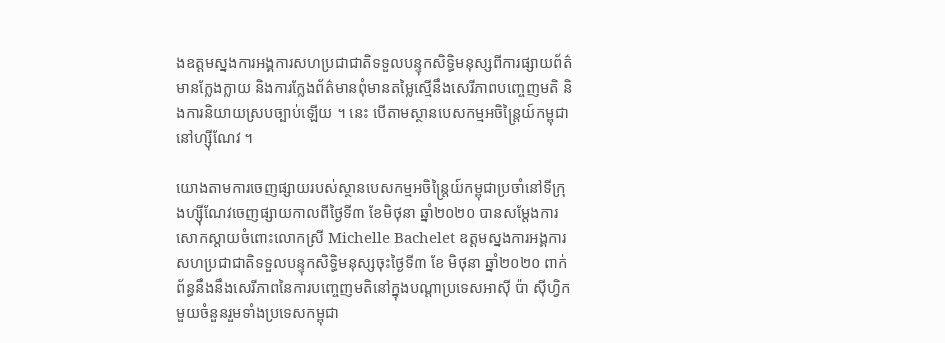ងឧត្តមស្នងការអង្គការសហប្រជាជាតិទទួលបន្ទុកសិទ្ធិមនុស្សពីការផ្សាយព័ត៌មានក្លែងក្លាយ និងការក្លែងព័ត៌មានពុំមានតម្លៃស្មើនឹងសេរីភាពបញ្ចេញមតិ និងការនិយាយស្របច្បាប់ឡើយ ។ នេះ បើតាមស្ថានបេសកម្មអចិន្ត្រៃយ៍កម្ពុជានៅហ្ស៊ីណែវ ។

យោងតាមការចេញផ្សាយរបស់ស្ថានបេសកម្មអចិន្ត្រៃយ៍កម្ពុជាប្រចាំនៅទីក្រុងហ្ស៊ីណែវចេញផ្សាយកាលពីថ្ងៃទី៣ ខែមិថុនា ឆ្នាំ២០២០ បានសម្តែងការសោកស្តាយចំពោះលោកស្រី Michelle Bachelet ឧត្តមស្នងការអង្គការសហប្រជាជាតិទទួលបន្ទុកសិទ្ធិមនុស្សចុះថ្ងៃទី៣ ខែ មិថុនា ឆ្នាំ២០២០ ពាក់ព័ន្ធនឹងនឹងសេរីភាពនៃការបញ្ចេញមតិនៅក្នុងបណ្តាប្រទេសអាស៊ី ប៉ា ស៊ីហ្វិកមួយចំនួនរួមទាំងប្រទេសកម្ពុជា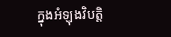ក្នុងអំឡុងវិបត្តិ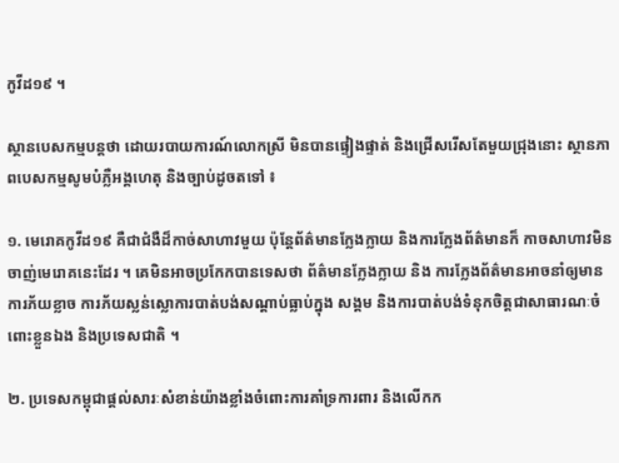កូវីដ១៩ ។

ស្ថានបេសកម្មបន្តថា ដោយរបាយការណ៍លោកស្រី មិនបានផ្ទៀងផ្ទាត់ និងជ្រើសរើសតែមួយជ្រុងនោះ ស្ថានភាពបេសកម្មសូមបំភ្លឺអង្គហេតុ និងច្បាប់ដូចតទៅ ៖

១. មេរោគកូវីដ១៩ គឺជាជំងឺដ៏កាច់សាហាវមួយ ប៉ុន្តែព័ត៌មានក្លែងក្លាយ និងការក្លែងព័ត៌មានក៏ កាចសាហាវមិនចាញ់មេរោគនេះដែរ ។ គេមិនអាចប្រកែកបានទេសថា ព័ត៌មានក្លែងក្លាយ និង ការក្លែងព័ត៌មានអាចនាំឲ្យមានការភ័យខ្លាច ការភ័យស្លន់ស្លោការបាត់បង់សណ្តាប់ធ្លាប់ក្នុង សង្គម និងការបាត់បង់ទំនុកចិត្តជាសាធារណៈចំពោះខ្លួនឯង និងប្រទេសជាតិ ។

២. ប្រទេសកម្ពុជាផ្តល់សារៈសំខាន់យ៉ាងខ្លាំងចំពោះការគាំទ្រការពារ និងលើកក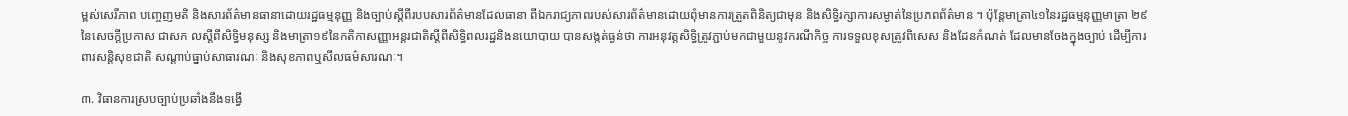ម្ពស់សេរីភាព បញ្ចេញមតិ និងសារព័ត៌មានធានាដោយរដ្ឋធម្មនុញ្ញ និងច្បាប់ស្តីពីរបបសារព័ត៌មានដែលធានា ពីឯករាជ្យភាពរបស់សារព័ត៌មានដោយពុំមានការត្រួតពិនិត្យជាមុន និងសិទ្ធិរក្សាការសម្ងាត់នៃប្រភពព័ត៌មាន ។ ប៉ុន្តែមាត្រា៤១នៃរដ្ឋធម្មនុញ្ញមាត្រា ២៩ នៃសេចក្តីប្រកាស ជាសក លស្តីពីសិទ្ធិមនុស្ស និងមាត្រា១៩នៃកតិកាសញ្ញាអន្តរជាតិស្តីពីសិទ្ធិពលរដ្ឋនិងនយោបាយ បានសង្កត់ធ្ងន់ថា ការអនុវត្តសិទ្ធិត្រូវភ្ជាប់មកជាមួយនូវករណីកិច្ច ការទទួលខុសត្រូវពិសេស និងដែនកំណត់ ដែលមានចែងក្នុងច្បាប់ ដើម្បីការពារសន្តិសុខជាតិ សណ្តាប់ធ្នាប់សាធារណៈ និងសុខភាពឬសីលធម៌សារណៈ។

៣. វិធានការស្របច្បាប់ប្រឆាំងនឹងទង្វើ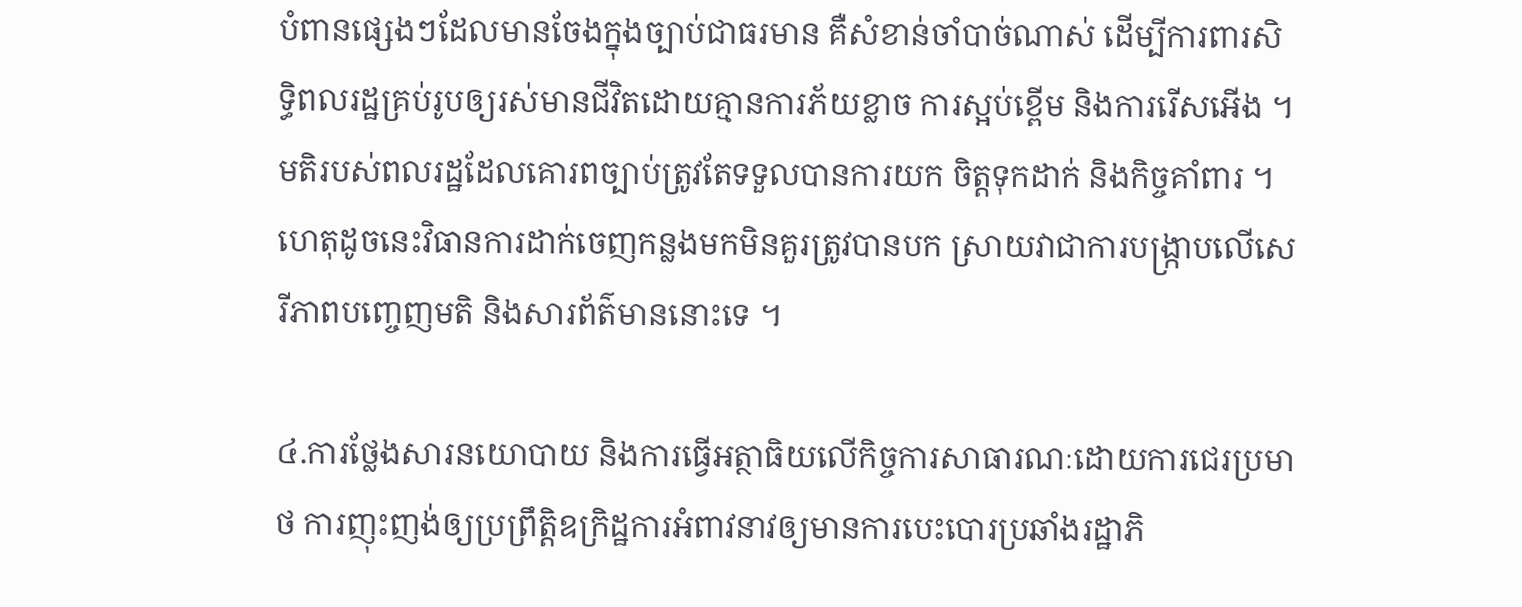បំពានផ្សេងៗដែលមានចែងក្នុងច្បាប់ជាធរមាន គឺសំខាន់ចាំបាច់ណាស់ ដើម្បីការពារសិទ្ធិពលរដ្ឋគ្រប់រូបឲ្យរស់មានជីវិតដោយគ្មានការភ័យខ្លាច ការស្អប់ខ្ពើម និងការរើសអើង ។ មតិរបស់ពលរដ្ឋដែលគោរពច្បាប់ត្រូវតែទទួលបានការយក ចិត្តទុកដាក់ និងកិច្ចគាំពារ ។ ហេតុដូចនេះវិធានការដាក់ចេញកន្លងមកមិនគួរត្រូវបានបក ស្រាយវាជាការបង្ក្រាបលើសេរីភាពបញ្ចេញមតិ និងសារព័ត៌មាននោះទេ ។

៤.ការថ្លែងសារនយោបាយ និងការធ្វើអត្ថាធិយលើកិច្ចការសាធារណៈដោយការជេរប្រមាថ ការញុះញង់ឲ្យប្រព្រឹត្តិឧក្រិដ្ឋការអំពាវនាវឲ្យមានការបេះបោរប្រឆាំងរដ្ឋាភិ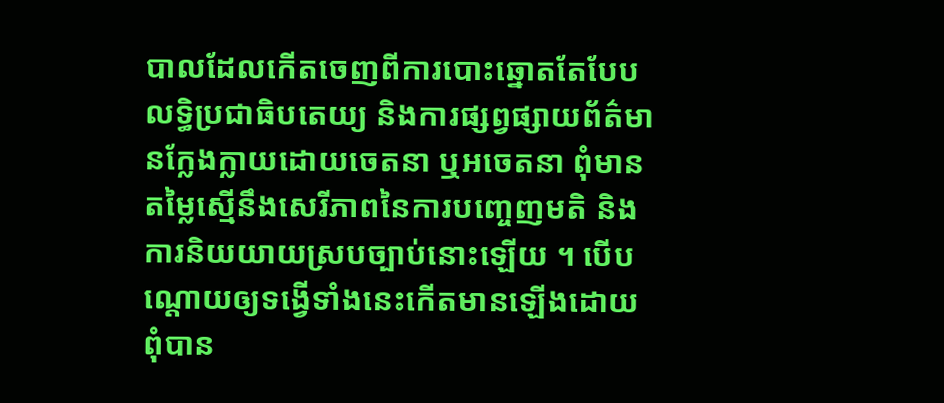បាលដែលកើតចេញពីការបោះឆ្នោតតែបែបលទ្ធិប្រជាធិបតេយ្យ និងការផ្សព្វផ្សាយព័ត៌មានក្លែងក្លាយដោយចេតនា ឬអចេតនា ពុំមានតម្លៃស្មើនឹងសេរីភាពនៃការបញ្ចេញមតិ និងការនិយយាយស្របច្បាប់នោះឡើយ ។ បើបណ្តោយឲ្យទង្វើទាំងនេះកើតមានឡើងដោយ ពុំបាន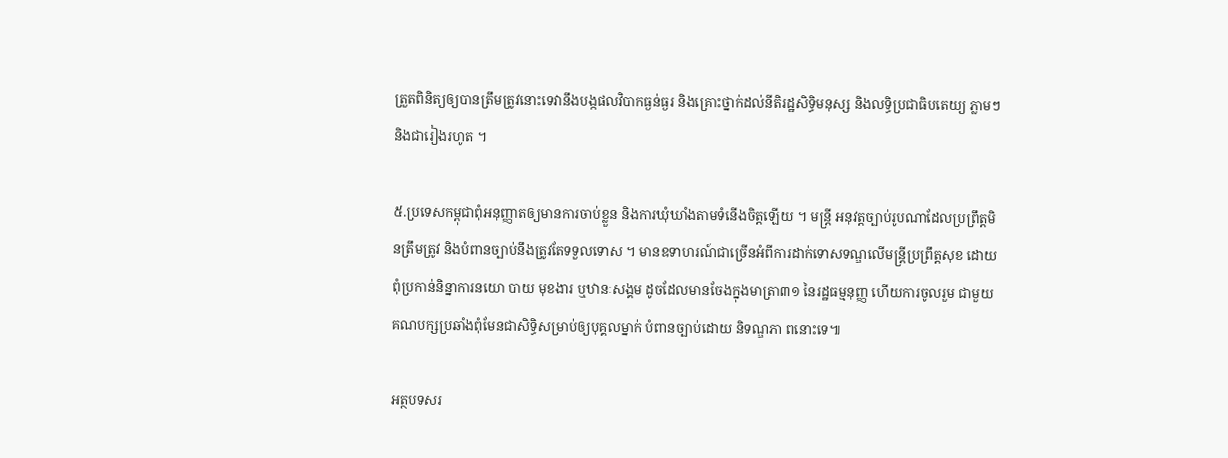ត្រួតពិនិត្យឲ្យបានត្រឹមត្រូវនោះទេវានឹងបង្កផលវិបាកធ្ងន់ធ្ងរ និងគ្រោះថ្នាក់ដល់នីតិរដ្ឋសិទ្ធិមនុស្ស និងលទ្ធិប្រជាធិបតេយ្យ ភ្លាមៗ និងជារៀងរហូត ។

៥.ប្រទេសកម្ពុជាពុំអនុញ្ញាតឲ្យមានការចាប់ខ្លួន និងការឃុំឃាំងតាមទំនើងចិត្តឡើយ ។ មន្ត្រី អនុវត្តច្បាប់រូបណាដែលប្រព្រឹត្តមិនត្រឹមត្រូវ និងបំពានច្បាប់នឹងត្រូវតែទទួលទោស ។ មានឧទាហរណ៍ជាច្រើនអំពីការដាក់ទោសទណ្ឌលើមន្ត្រីប្រព្រឹត្តសុខ ដោយពុំប្រកាន់និន្នាការនយោ បាយ មុខងារ ឬឋានៈសង្គម ដូចដែលមានចែងក្នុងមាត្រា៣១ នៃរដ្ឋធម្មនុញ្ញ ហើយការចូលរួម ជាមួយគណបក្សប្រឆាំងពុំមែនជាសិទ្ធិសម្រាប់ឲ្យបុគ្គលម្នាក់ បំពានច្បាប់ដោយ និទណ្ឌភា ពនោះទេ៕

អត្ថបទសរ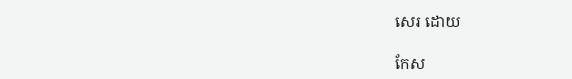សេរ ដោយ

កែស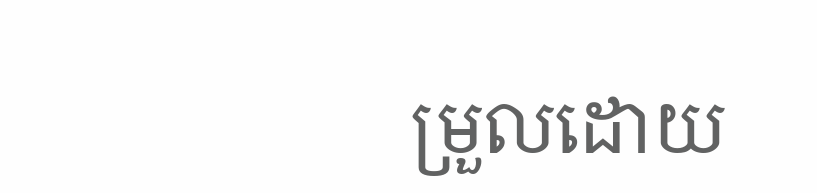ម្រួលដោយ